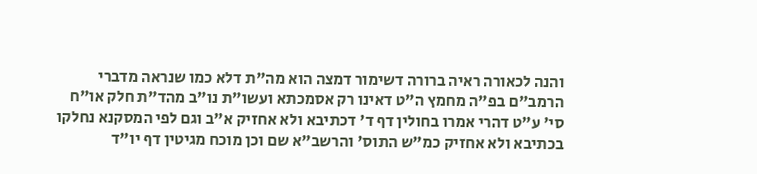והנה לכאורה ראיה ברורה דשימור דמצה הוא מה"ת דלא כמו שנראה מדברי הרמב"ם בפ"ה מחמץ ה"ט דאינו רק אסמכתא ועשו"ת נו"ב מהד"ת חלק או"ח סי' ע"ט דהרי אמרו בחולין דף ד' דכתיבא ולא אחזיק א"ב וגם לפי המסקנא נחלקו בכתיבא ולא אחזיק כמ"ש התוס' והרשב"א שם וכן מוכח מגיטין דף יו"ד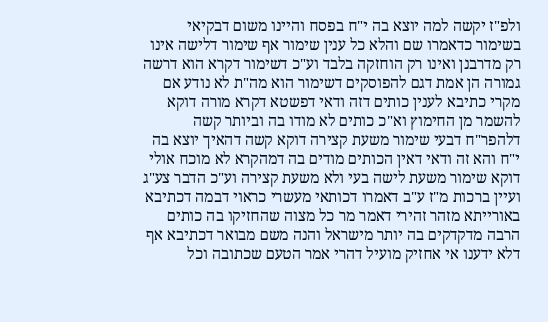ולפ"ז יקשה למה יוצא בה י"ח בפסח והיינו משום דבקיאי בשימור כדאמרו שם והלא כל ענין שימור אף שימור דלישה אינו רק מדרבנן ואינו רק הוחזקה בלבד וע"כ דשימור דקרא הוא דרשה גמורה הן אמת דגם להפוסקים דשימור הוא מה"ת לא נודע אם מקרי כתיבא לענין כותים דזה ודאי דפשטא דקרא מורה דוקא להשמר מן החימוץ וא"כ כותים לא מודו בה וביותר קשה דלהפר"ח דבעי שימור משעת קצירה דוקא קשה דהאיך יוצא בה י"ח והא זה ודאי דאין הכותים מודים בה דמהקרא לא מוכח אולי דוקא שימור משעת לישה בעי ולא משעת קצירה וע"כ הדבר צע"ג ועיין ברכות מ"ז ע"ב דאמרו דכותאי מעשרי כראוי דבמה דכתיבא באורייתא מזהר זהירי דאמר מר כל מצוה שהחזיקו בה כותים הרבה מדקדקים בה יותר מישראל והנה משם מבואר דכתיבא אף דלא ידענו אי אחזיק מועיל דהרי אמר הטעם שכתובה וכל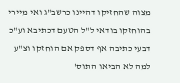מצוה שהחזיקו דהיינו כרשב"ג ואי מיירי בהוחזקו בודאי ל"ל הטעם דכתיבא וע"כ דבעי כתיבה אף דספק אם הוחזקו וצ"ע למה לא הביאו התוס'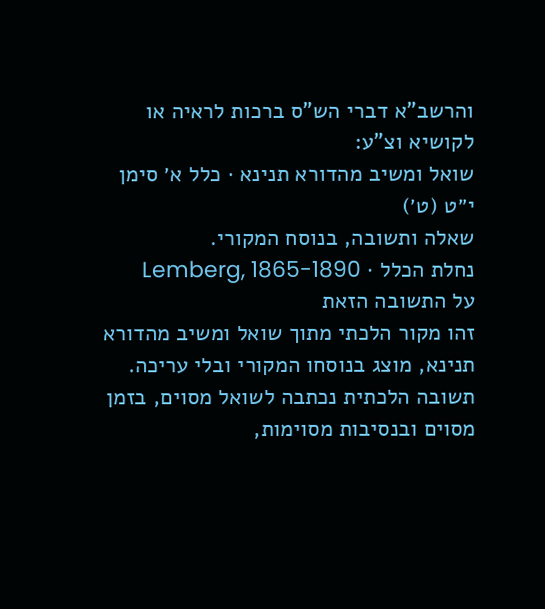והרשב"א דברי הש"ס ברכות לראיה או לקושיא וצ"ע:
שואל ומשיב מהדורא תנינא · כלל א׳ סימן י״ט (ט׳)
שאלה ותשובה, בנוסח המקורי.
נחלת הכלל · Lemberg, 1865-1890
על התשובה הזאת
זהו מקור הלכתי מתוך שואל ומשיב מהדורא תנינא, מוצג בנוסחו המקורי ובלי עריכה. תשובה הלכתית נכתבה לשואל מסוים, בזמן מסוים ובנסיבות מסוימות,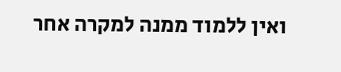ואין ללמוד ממנה למקרה אחר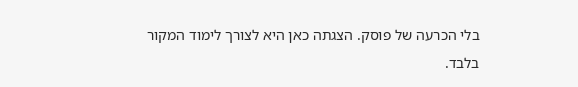בלי הכרעה של פוסק. הצגתה כאן היא לצורך לימוד המקור בלבד.